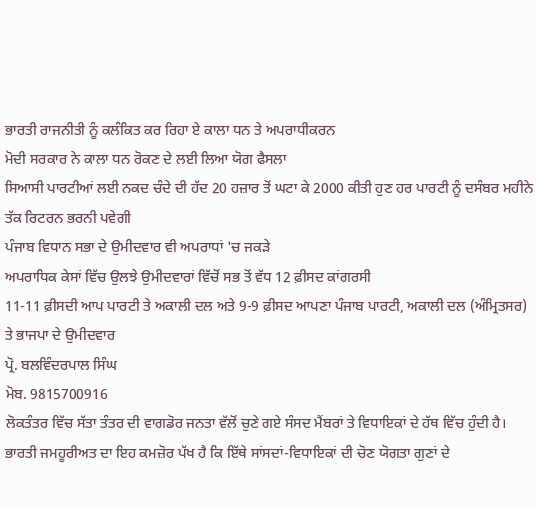ਭਾਰਤੀ ਰਾਜਨੀਤੀ ਨੂੰ ਕਲੰਕਿਤ ਕਰ ਰਿਹਾ ਏ ਕਾਲਾ ਧਨ ਤੇ ਅਪਰਾਧੀਕਰਨ
ਮੋਦੀ ਸਰਕਾਰ ਨੇ ਕਾਲਾ ਧਨ ਰੋਕਣ ਦੇ ਲਈ ਲਿਆ ਯੋਗ ਫੈਸਲਾ
ਸਿਆਸੀ ਪਾਰਟੀਆਂ ਲਈ ਨਕਦ ਚੰਦੇ ਦੀ ਹੱਦ 20 ਹਜ਼ਾਰ ਤੋਂ ਘਟਾ ਕੇ 2000 ਕੀਤੀ ਹੁਣ ਹਰ ਪਾਰਟੀ ਨੂੰ ਦਸੰਬਰ ਮਹੀਨੇ ਤੱਕ ਰਿਟਰਨ ਭਰਨੀ ਪਵੇਗੀ
ਪੰਜਾਬ ਵਿਧਾਨ ਸਭਾ ਦੇ ਉਮੀਦਵਾਰ ਵੀ ਅਪਰਾਧਾਂ 'ਚ ਜਕੜੇ
ਅਪਰਾਧਿਕ ਕੇਸਾਂ ਵਿੱਚ ਉਲਝੇ ਉਮੀਦਵਾਰਾਂ ਵਿੱਚੋਂ ਸਭ ਤੋਂ ਵੱਧ 12 ਫ਼ੀਸਦ ਕਾਂਗਰਸੀ
11-11 ਫ਼ੀਸਦੀ ਆਪ ਪਾਰਟੀ ਤੇ ਅਕਾਲੀ ਦਲ ਅਤੇ 9-9 ਫ਼ੀਸਦ ਆਪਣਾ ਪੰਜਾਬ ਪਾਰਟੀ, ਅਕਾਲੀ ਦਲ (ਅੰਮ੍ਰਿਤਸਰ) ਤੇ ਭਾਜਪਾ ਦੇ ਉਮੀਦਵਾਰ
ਪ੍ਰੋ. ਬਲਵਿੰਦਰਪਾਲ ਸਿੰਘ
ਮੋਬ. 9815700916
ਲੋਕਤੰਤਰ ਵਿੱਚ ਸੱਤਾ ਤੰਤਰ ਦੀ ਵਾਗਡੋਰ ਜਨਤਾ ਵੱਲੋਂ ਚੁਣੇ ਗਏ ਸੰਸਦ ਮੈਂਬਰਾਂ ਤੇ ਵਿਧਾਇਕਾਂ ਦੇ ਹੱਥ ਵਿੱਚ ਹੁੰਦੀ ਹੈ। ਭਾਰਤੀ ਜਮਹੂਰੀਅਤ ਦਾ ਇਹ ਕਮਜ਼ੋਰ ਪੱਖ ਹੈ ਕਿ ਇੱਥੇ ਸਾਂਸਦਾਂ-ਵਿਧਾਇਕਾਂ ਦੀ ਚੋਣ ਯੋਗਤਾ ਗੁਣਾਂ ਦੇ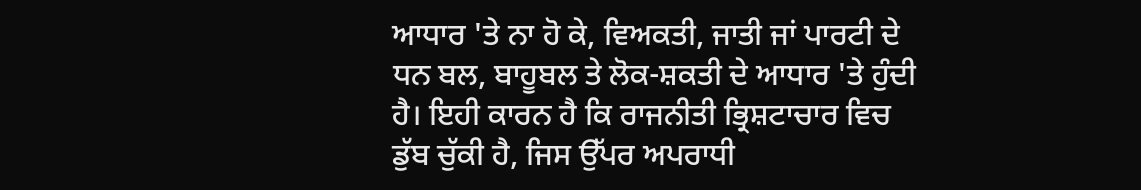ਆਧਾਰ 'ਤੇ ਨਾ ਹੋ ਕੇ, ਵਿਅਕਤੀ, ਜਾਤੀ ਜਾਂ ਪਾਰਟੀ ਦੇ ਧਨ ਬਲ, ਬਾਹੂਬਲ ਤੇ ਲੋਕ-ਸ਼ਕਤੀ ਦੇ ਆਧਾਰ 'ਤੇ ਹੁੰਦੀ ਹੈ। ਇਹੀ ਕਾਰਨ ਹੈ ਕਿ ਰਾਜਨੀਤੀ ਭ੍ਰਿਸ਼ਟਾਚਾਰ ਵਿਚ ਡੁੱਬ ਚੁੱਕੀ ਹੈ, ਜਿਸ ਉੱਪਰ ਅਪਰਾਧੀ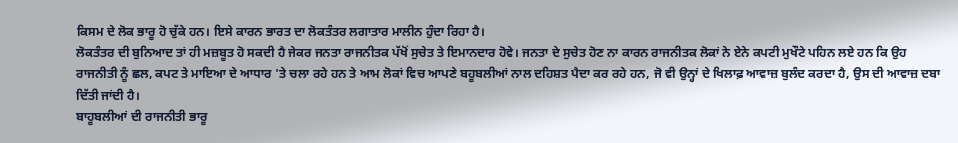ਕਿਸਮ ਦੇ ਲੋਕ ਭਾਰੂ ਹੋ ਚੁੱਕੇ ਹਨ। ਇਸੇ ਕਾਰਨ ਭਾਰਤ ਦਾ ਲੋਕਤੰਤਰ ਲਗਾਤਾਰ ਮਾਲੀਨ ਹੁੰਦਾ ਰਿਹਾ ਹੈ।
ਲੋਕਤੰਤਰ ਦੀ ਬੁਨਿਆਦ ਤਾਂ ਹੀ ਮਜ਼ਬੂਤ ਹੋ ਸਕਦੀ ਹੈ ਜੇਕਰ ਜਨਤਾ ਰਾਜਨੀਤਕ ਪੱਖੋਂ ਸੁਚੇਤ ਤੇ ਇਮਾਨਦਾਰ ਹੋਵੇ। ਜਨਤਾ ਦੇ ਸੁਚੇਤ ਹੋਣ ਨਾ ਕਾਰਨ ਰਾਜਨੀਤਕ ਲੋਕਾਂ ਨੇ ਏਨੇ ਕਪਟੀ ਮੁਖੌਟੇ ਪਹਿਨ ਲਏ ਹਨ ਕਿ ਉਹ ਰਾਜਨੀਤੀ ਨੂੰ ਛਲ, ਕਪਟ ਤੇ ਮਾਇਆ ਦੇ ਆਧਾਰ 'ਤੇ ਚਲਾ ਰਹੇ ਹਨ ਤੇ ਆਮ ਲੋਕਾਂ ਵਿਚ ਆਪਣੇ ਬਹੂਬਲੀਆਂ ਨਾਲ ਦਹਿਸ਼ਤ ਪੈਦਾ ਕਰ ਰਹੇ ਹਨ, ਜੋ ਵੀ ਉਨ੍ਹਾਂ ਦੇ ਖਿਲਾਫ਼ ਆਵਾਜ਼ ਬੁਲੰਦ ਕਰਦਾ ਹੈ, ਉਸ ਦੀ ਆਵਾਜ਼ ਦਬਾ ਦਿੱਤੀ ਜਾਂਦੀ ਹੈ।
ਬਾਹੂਬਲੀਆਂ ਦੀ ਰਾਜਨੀਤੀ ਭਾਰੂ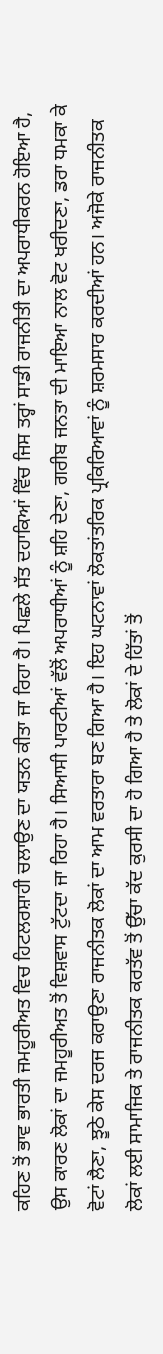ਕਹਿਣ ਤੋਂ ਭਾਵ ਭਾਰਤੀ ਜਮਹੂਰੀਅਤ ਵਿਚ ਹਿਟਲਰਸ਼ਾਹੀ ਚਲਾਉਣ ਦਾ ਯਤਨ ਕੀਤਾ ਜਾ ਰਿਹਾ ਹੈ। ਪਿਛਲੇ ਸੱਤ ਦਹਾਕਿਆਂ ਵਿੱਚ ਜਿਸ ਤਰ੍ਹਾਂ ਸਾਡੀ ਰਾਜਨੀਤੀ ਦਾ ਅਪਰਾਧੀਕਰਨ ਹੋਇਆ ਹੈ, ਉਸ ਕਾਰਣ ਲੋਕਾਂ ਦਾ ਜਮਹੂਰੀਅਤ ਤੋਂ ਵਿਸ਼ਵਾਸ ਟੁੱਟਦਾ ਜਾ ਰਿਹਾ ਹੈ। ਸਿਆਸੀ ਪਾਰਟੀਆਂ ਵੱਲੋਂ ਅਪਰਾਧੀਆਂ ਨੂੰ ਸ਼ਹਿ ਦੇਣਾ, ਗਰੀਬ ਜਨਤਾ ਦੀ ਮਾਇਆ ਨਾਲ ਵੋਟ ਖਰੀਦਣਾ, ਡਰਾ ਧਮਕਾ ਕੇ ਵੋਟਾਂ ਲੈਣਾ, ਝੂਠੇ ਕੇਸ ਦਰਜ ਕਰਾਉਣਾ ਰਾਜਨੀਤਕ ਲੋਕਾਂ ਦਾ ਆਮ ਵਰਤਾਰਾ ਬਣ ਗਿਆ ਹੈ। ਇਹ ਘਟਨਾਵਾਂ ਲੋਕਤਾਂਤਰਿਕ ਪ੍ਰਕਿਰਿਆਵਾਂ ਨੂੰ ਸ਼ਰਮਸਾਰ ਕਰਦੀਆਂ ਹਨ। ਅਜੋਕੇ ਰਾਜਨੀਤਕ ਲੋਕਾਂ ਲਈ ਸਾਮਾਜਿਕ ਤੇ ਰਾਜਨੀਤਕ ਕਰਤੱਵ ਤੋਂ ਉੱਚਾ ਕੱਦ ਕੁਰਸੀ ਦਾ ਹੋ ਗਿਆ ਹੈ ਤੇ ਲੋਕਾਂ ਦੇ ਹਿੱਤਾਂ ਤੋਂ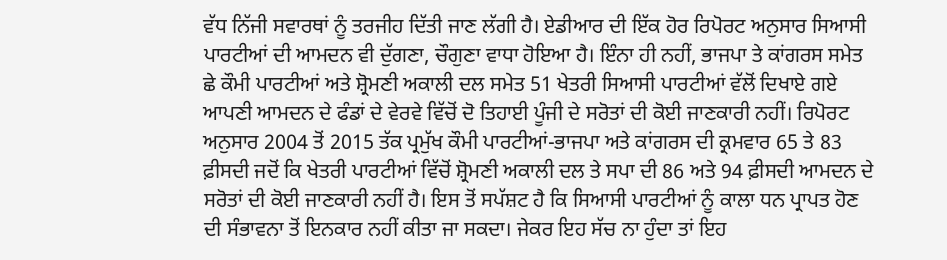ਵੱਧ ਨਿੱਜੀ ਸਵਾਰਥਾਂ ਨੂੰ ਤਰਜੀਹ ਦਿੱਤੀ ਜਾਣ ਲੱਗੀ ਹੈ। ਏਡੀਆਰ ਦੀ ਇੱਕ ਹੋਰ ਰਿਪੋਰਟ ਅਨੁਸਾਰ ਸਿਆਸੀ ਪਾਰਟੀਆਂ ਦੀ ਆਮਦਨ ਵੀ ਦੁੱਗਣਾ, ਚੌਗੁਣਾ ਵਾਧਾ ਹੋਇਆ ਹੈ। ਇੰਨਾ ਹੀ ਨਹੀਂ, ਭਾਜਪਾ ਤੇ ਕਾਂਗਰਸ ਸਮੇਤ ਛੇ ਕੌਮੀ ਪਾਰਟੀਆਂ ਅਤੇ ਸ਼੍ਰੋਮਣੀ ਅਕਾਲੀ ਦਲ ਸਮੇਤ 51 ਖੇਤਰੀ ਸਿਆਸੀ ਪਾਰਟੀਆਂ ਵੱਲੋਂ ਦਿਖਾਏ ਗਏ ਆਪਣੀ ਆਮਦਨ ਦੇ ਫੰਡਾਂ ਦੇ ਵੇਰਵੇ ਵਿੱਚੋਂ ਦੋ ਤਿਹਾਈ ਪੂੰਜੀ ਦੇ ਸਰੋਤਾਂ ਦੀ ਕੋਈ ਜਾਣਕਾਰੀ ਨਹੀਂ। ਰਿਪੋਰਟ ਅਨੁਸਾਰ 2004 ਤੋਂ 2015 ਤੱਕ ਪ੍ਰਮੁੱਖ ਕੌਮੀ ਪਾਰਟੀਆਂ-ਭਾਜਪਾ ਅਤੇ ਕਾਂਗਰਸ ਦੀ ਕ੍ਰਮਵਾਰ 65 ਤੇ 83 ਫ਼ੀਸਦੀ ਜਦੋਂ ਕਿ ਖੇਤਰੀ ਪਾਰਟੀਆਂ ਵਿੱਚੋਂ ਸ਼੍ਰੋਮਣੀ ਅਕਾਲੀ ਦਲ ਤੇ ਸਪਾ ਦੀ 86 ਅਤੇ 94 ਫ਼ੀਸਦੀ ਆਮਦਨ ਦੇ ਸਰੋਤਾਂ ਦੀ ਕੋਈ ਜਾਣਕਾਰੀ ਨਹੀਂ ਹੈ। ਇਸ ਤੋਂ ਸਪੱਸ਼ਟ ਹੈ ਕਿ ਸਿਆਸੀ ਪਾਰਟੀਆਂ ਨੂੰ ਕਾਲਾ ਧਨ ਪ੍ਰਾਪਤ ਹੋਣ ਦੀ ਸੰਭਾਵਨਾ ਤੋਂ ਇਨਕਾਰ ਨਹੀਂ ਕੀਤਾ ਜਾ ਸਕਦਾ। ਜੇਕਰ ਇਹ ਸੱਚ ਨਾ ਹੁੰਦਾ ਤਾਂ ਇਹ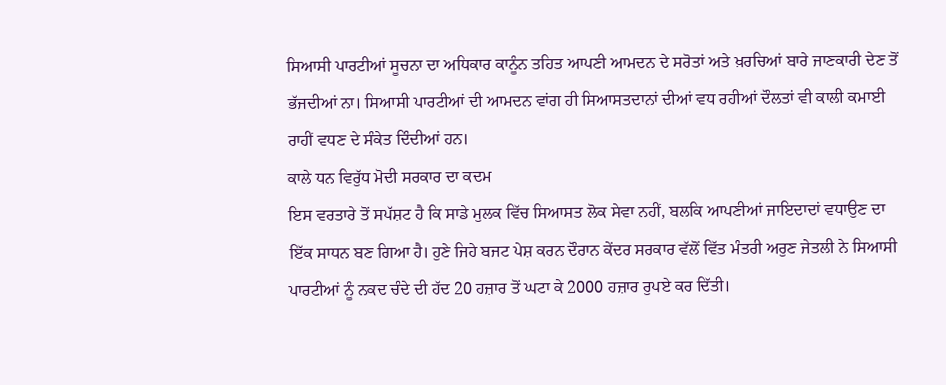ਸਿਆਸੀ ਪਾਰਟੀਆਂ ਸੂਚਨਾ ਦਾ ਅਧਿਕਾਰ ਕਾਨੂੰਨ ਤਹਿਤ ਆਪਣੀ ਆਮਦਨ ਦੇ ਸਰੋਤਾਂ ਅਤੇ ਖ਼ਰਚਿਆਂ ਬਾਰੇ ਜਾਣਕਾਰੀ ਦੇਣ ਤੋਂ ਭੱਜਦੀਆਂ ਨਾ। ਸਿਆਸੀ ਪਾਰਟੀਆਂ ਦੀ ਆਮਦਨ ਵਾਂਗ ਹੀ ਸਿਆਸਤਦਾਨਾਂ ਦੀਆਂ ਵਧ ਰਹੀਆਂ ਦੌਲਤਾਂ ਵੀ ਕਾਲੀ ਕਮਾਈ ਰਾਹੀਂ ਵਧਣ ਦੇ ਸੰਕੇਤ ਦਿੰਦੀਆਂ ਹਨ।
ਕਾਲੇ ਧਨ ਵਿਰੁੱਧ ਮੋਦੀ ਸਰਕਾਰ ਦਾ ਕਦਮ
ਇਸ ਵਰਤਾਰੇ ਤੋਂ ਸਪੱਸ਼ਟ ਹੈ ਕਿ ਸਾਡੇ ਮੁਲਕ ਵਿੱਚ ਸਿਆਸਤ ਲੋਕ ਸੇਵਾ ਨਹੀਂ, ਬਲਕਿ ਆਪਣੀਆਂ ਜਾਇਦਾਦਾਂ ਵਧਾਉਣ ਦਾ ਇੱਕ ਸਾਧਨ ਬਣ ਗਿਆ ਹੈ। ਹੁਣੇ ਜਿਹੇ ਬਜਟ ਪੇਸ਼ ਕਰਨ ਦੌਰਾਨ ਕੇਂਦਰ ਸਰਕਾਰ ਵੱਲੋਂ ਵਿੱਤ ਮੰਤਰੀ ਅਰੁਣ ਜੇਤਲੀ ਨੇ ਸਿਆਸੀ ਪਾਰਟੀਆਂ ਨੂੰ ਨਕਦ ਚੰਦੇ ਦੀ ਹੱਦ 20 ਹਜ਼ਾਰ ਤੋਂ ਘਟਾ ਕੇ 2000 ਹਜ਼ਾਰ ਰੁਪਏ ਕਰ ਦਿੱਤੀ।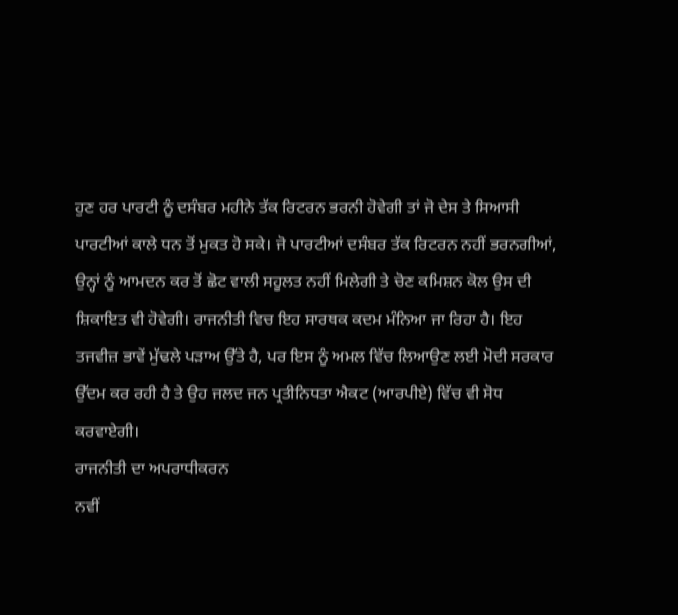ਹੁਣ ਹਰ ਪਾਰਟੀ ਨੂੰ ਦਸੰਬਰ ਮਹੀਨੇ ਤੱਕ ਰਿਟਰਨ ਭਰਨੀ ਹੋਵੇਗੀ ਤਾਂ ਜੋ ਦੇਸ ਤੇ ਸਿਆਸੀ ਪਾਰਟੀਆਂ ਕਾਲੇ ਧਨ ਤੋਂ ਮੁਕਤ ਹੋ ਸਕੇ। ਜੋ ਪਾਰਟੀਆਂ ਦਸੰਬਰ ਤੱਕ ਰਿਟਰਨ ਨਹੀਂ ਭਰਨਗੀਆਂ, ਉਨ੍ਹਾਂ ਨੂੰ ਆਮਦਨ ਕਰ ਤੋਂ ਛੋਟ ਵਾਲੀ ਸਹੂਲਤ ਨਹੀਂ ਮਿਲੇਗੀ ਤੇ ਚੋਣ ਕਮਿਸ਼ਨ ਕੋਲ ਉਸ ਦੀ ਸ਼ਿਕਾਇਤ ਵੀ ਹੋਵੇਗੀ। ਰਾਜਨੀਤੀ ਵਿਚ ਇਹ ਸਾਰਥਕ ਕਦਮ ਮੰਨਿਆ ਜਾ ਰਿਹਾ ਹੈ। ਇਹ ਤਜਵੀਜ਼ ਭਾਵੇਂ ਮੁੱਢਲੇ ਪੜਾਅ ਉੱਤੇ ਹੈ, ਪਰ ਇਸ ਨੂੰ ਅਮਲ ਵਿੱਚ ਲਿਆਉਣ ਲਈ ਮੋਦੀ ਸਰਕਾਰ ਉੱਦਮ ਕਰ ਰਹੀ ਹੈ ਤੇ ਉਹ ਜਲਦ ਜਨ ਪ੍ਰਤੀਨਿਧਤਾ ਐਕਟ (ਆਰਪੀਏ) ਵਿੱਚ ਵੀ ਸੋਧ ਕਰਵਾਏਗੀ।
ਰਾਜਨੀਤੀ ਦਾ ਅਪਰਾਧੀਕਰਨ
ਨਵੀਂ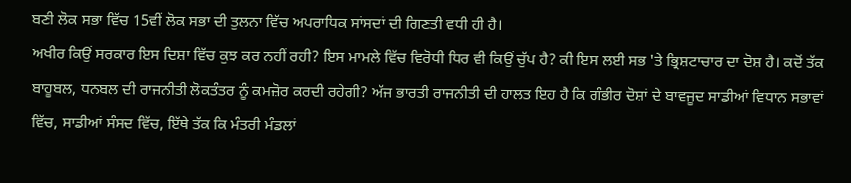ਬਣੀ ਲੋਕ ਸਭਾ ਵਿੱਚ 15ਵੀਂ ਲੋਕ ਸਭਾ ਦੀ ਤੁਲਨਾ ਵਿੱਚ ਅਪਰਾਧਿਕ ਸਾਂਸਦਾਂ ਦੀ ਗਿਣਤੀ ਵਧੀ ਹੀ ਹੈ।
ਅਖੀਰ ਕਿਉਂ ਸਰਕਾਰ ਇਸ ਦਿਸ਼ਾ ਵਿੱਚ ਕੁਝ ਕਰ ਨਹੀਂ ਰਹੀ? ਇਸ ਮਾਮਲੇ ਵਿੱਚ ਵਿਰੋਧੀ ਧਿਰ ਵੀ ਕਿਉਂ ਚੁੱਪ ਹੈ? ਕੀ ਇਸ ਲਈ ਸਭ 'ਤੇ ਭ੍ਰਿਸ਼ਟਾਚਾਰ ਦਾ ਦੋਸ਼ ਹੈ। ਕਦੋਂ ਤੱਕ ਬਾਹੂਬਲ, ਧਨਬਲ ਦੀ ਰਾਜਨੀਤੀ ਲੋਕਤੰਤਰ ਨੂੰ ਕਮਜ਼ੋਰ ਕਰਦੀ ਰਹੇਗੀ? ਅੱਜ ਭਾਰਤੀ ਰਾਜਨੀਤੀ ਦੀ ਹਾਲਤ ਇਹ ਹੈ ਕਿ ਗੰਭੀਰ ਦੋਸ਼ਾਂ ਦੇ ਬਾਵਜੂਦ ਸਾਡੀਆਂ ਵਿਧਾਨ ਸਭਾਵਾਂ ਵਿੱਚ, ਸਾਡੀਆਂ ਸੰਸਦ ਵਿੱਚ, ਇੱਥੇ ਤੱਕ ਕਿ ਮੰਤਰੀ ਮੰਡਲਾਂ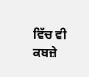ਵਿੱਚ ਵੀ ਕਬਜ਼ੇ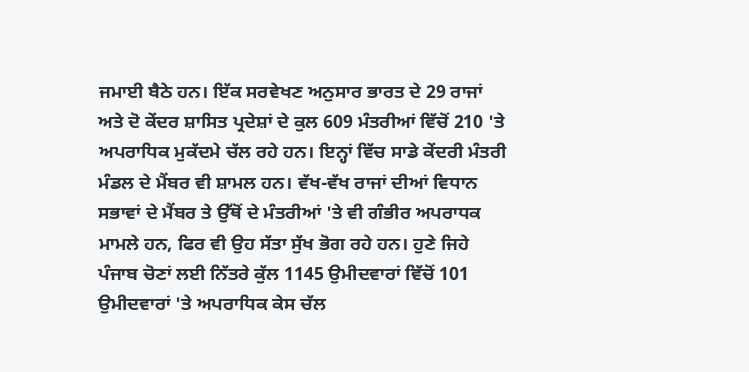ਜਮਾਈ ਬੈਠੇ ਹਨ। ਇੱਕ ਸਰਵੇਖਣ ਅਨੁਸਾਰ ਭਾਰਤ ਦੇ 29 ਰਾਜਾਂ ਅਤੇ ਦੋ ਕੇਂਦਰ ਸ਼ਾਸਿਤ ਪ੍ਰਦੇਸ਼ਾਂ ਦੇ ਕੁਲ 609 ਮੰਤਰੀਆਂ ਵਿੱਚੋਂ 210 'ਤੇ ਅਪਰਾਧਿਕ ਮੁਕੱਦਮੇ ਚੱਲ ਰਹੇ ਹਨ। ਇਨ੍ਹਾਂ ਵਿੱਚ ਸਾਡੇ ਕੇਂਦਰੀ ਮੰਤਰੀ ਮੰਡਲ ਦੇ ਮੈਂਬਰ ਵੀ ਸ਼ਾਮਲ ਹਨ। ਵੱਖ-ਵੱਖ ਰਾਜਾਂ ਦੀਆਂ ਵਿਧਾਨ ਸਭਾਵਾਂ ਦੇ ਮੈਂਬਰ ਤੇ ਉੱਥੋਂ ਦੇ ਮੰਤਰੀਆਂ 'ਤੇ ਵੀ ਗੰਭੀਰ ਅਪਰਾਧਕ ਮਾਮਲੇ ਹਨ, ਫਿਰ ਵੀ ਉਹ ਸੱਤਾ ਸੁੱਖ ਭੋਗ ਰਹੇ ਹਨ। ਹੁਣੇ ਜਿਹੇ ਪੰਜਾਬ ਚੋਣਾਂ ਲਈ ਨਿੱਤਰੇ ਕੁੱਲ 1145 ਉਮੀਦਵਾਰਾਂ ਵਿੱਚੋਂ 101 ਉਮੀਦਵਾਰਾਂ 'ਤੇ ਅਪਰਾਧਿਕ ਕੇਸ ਚੱਲ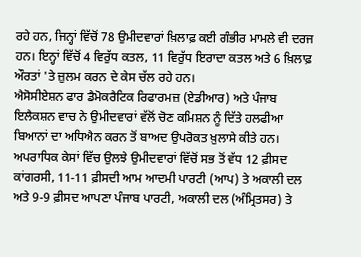ਰਹੇ ਹਨ, ਜਿਨ੍ਹਾਂ ਵਿੱਚੋਂ 78 ਉਮੀਦਵਾਰਾਂ ਖ਼ਿਲਾਫ਼ ਕਈ ਗੰਭੀਰ ਮਾਮਲੇ ਵੀ ਦਰਜ ਹਨ। ਇਨ੍ਹਾਂ ਵਿੱਚੋਂ 4 ਵਿਰੁੱਧ ਕਤਲ, 11 ਵਿਰੁੱਧ ਇਰਾਦਾ ਕਤਲ ਅਤੇ 6 ਖ਼ਿਲਾਫ਼ ਔਰਤਾਂ 'ਤੇ ਜ਼ੁਲਮ ਕਰਨ ਦੇ ਕੇਸ ਚੱਲ ਰਹੇ ਹਨ।
ਐਸੋਸੀਏਸ਼ਨ ਫਾਰ ਡੈਮੋਕਰੈਟਿਕ ਰਿਫਾਰਮਜ਼ (ਏਡੀਆਰ) ਅਤੇ ਪੰਜਾਬ ਇਲੈਕਸ਼ਨ ਵਾਚ ਨੇ ਉਮੀਦਵਾਰਾਂ ਵੱਲੋਂ ਚੋਣ ਕਮਿਸ਼ਨ ਨੂੰ ਦਿੱਤੇ ਹਲਫੀਆ ਬਿਆਨਾਂ ਦਾ ਅਧਿਐਨ ਕਰਨ ਤੋਂ ਬਾਅਦ ਉਪਰੋਕਤ ਖ਼ੁਲਾਸੇ ਕੀਤੇ ਹਨ। ਅਪਰਾਧਿਕ ਕੇਸਾਂ ਵਿੱਚ ਉਲਝੇ ਉਮੀਦਵਾਰਾਂ ਵਿੱਚੋਂ ਸਭ ਤੋਂ ਵੱਧ 12 ਫ਼ੀਸਦ ਕਾਂਗਰਸੀ, 11-11 ਫ਼ੀਸਦੀ ਆਮ ਆਦਮੀ ਪਾਰਟੀ (ਆਪ) ਤੇ ਅਕਾਲੀ ਦਲ ਅਤੇ 9-9 ਫ਼ੀਸਦ ਆਪਣਾ ਪੰਜਾਬ ਪਾਰਟੀ, ਅਕਾਲੀ ਦਲ (ਅੰਮ੍ਰਿਤਸਰ) ਤੇ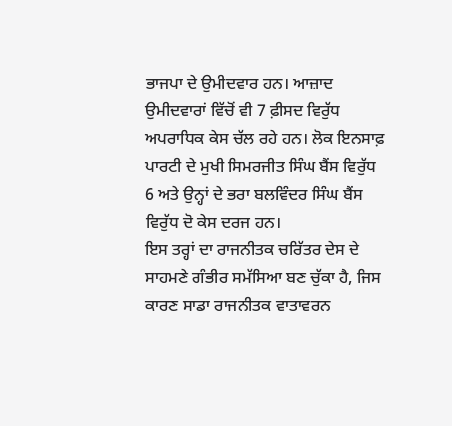ਭਾਜਪਾ ਦੇ ਉਮੀਦਵਾਰ ਹਨ। ਆਜ਼ਾਦ ਉਮੀਦਵਾਰਾਂ ਵਿੱਚੋਂ ਵੀ 7 ਫ਼ੀਸਦ ਵਿਰੁੱਧ ਅਪਰਾਧਿਕ ਕੇਸ ਚੱਲ ਰਹੇ ਹਨ। ਲੋਕ ਇਨਸਾਫ਼ ਪਾਰਟੀ ਦੇ ਮੁਖੀ ਸਿਮਰਜੀਤ ਸਿੰਘ ਬੈਂਸ ਵਿਰੁੱਧ 6 ਅਤੇ ਉਨ੍ਹਾਂ ਦੇ ਭਰਾ ਬਲਵਿੰਦਰ ਸਿੰਘ ਬੈਂਸ ਵਿਰੁੱਧ ਦੋ ਕੇਸ ਦਰਜ ਹਨ।
ਇਸ ਤਰ੍ਹਾਂ ਦਾ ਰਾਜਨੀਤਕ ਚਰਿੱਤਰ ਦੇਸ ਦੇ ਸਾਹਮਣੇ ਗੰਭੀਰ ਸਮੱਸਿਆ ਬਣ ਚੁੱਕਾ ਹੈ, ਜਿਸ ਕਾਰਣ ਸਾਡਾ ਰਾਜਨੀਤਕ ਵਾਤਾਵਰਨ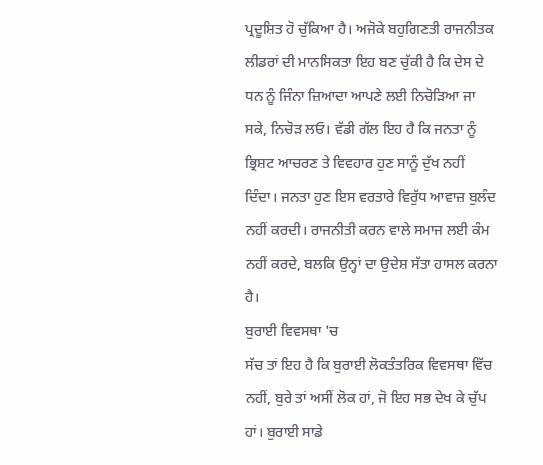ਪ੍ਰਦੂਸ਼ਿਤ ਹੋ ਚੁੱਕਿਆ ਹੈ। ਅਜੋਕੇ ਬਹੁਗਿਣਤੀ ਰਾਜਨੀਤਕ ਲੀਡਰਾਂ ਦੀ ਮਾਨਸਿਕਤਾ ਇਹ ਬਣ ਚੁੱਕੀ ਹੈ ਕਿ ਦੇਸ ਦੇ ਧਨ ਨੂੰ ਜਿੰਨਾ ਜ਼ਿਆਦਾ ਆਪਣੇ ਲਈ ਨਿਚੋੜਿਆ ਜਾ ਸਕੇ, ਨਿਚੋੜ ਲਓ। ਵੱਡੀ ਗੱਲ ਇਹ ਹੈ ਕਿ ਜਨਤਾ ਨੂੰ ਭ੍ਰਿਸ਼ਟ ਆਚਰਣ ਤੇ ਵਿਵਹਾਰ ਹੁਣ ਸਾਨੂੰ ਦੁੱਖ ਨਹੀਂ ਦਿੰਦਾ। ਜਨਤਾ ਹੁਣ ਇਸ ਵਰਤਾਰੇ ਵਿਰੁੱਧ ਆਵਾਜ਼ ਬੁਲੰਦ ਨਹੀਂ ਕਰਦੀ। ਰਾਜਨੀਤੀ ਕਰਨ ਵਾਲੇ ਸਮਾਜ ਲਈ ਕੰਮ ਨਹੀਂ ਕਰਦੇ, ਬਲਕਿ ਉਨ੍ਹਾਂ ਦਾ ਉਦੇਸ਼ ਸੱਤਾ ਹਾਸਲ ਕਰਨਾ ਹੈ।
ਬੁਰਾਈ ਵਿਵਸਥਾ 'ਚ
ਸੱਚ ਤਾਂ ਇਹ ਹੈ ਕਿ ਬੁਰਾਈ ਲੋਕਤੰਤਰਿਕ ਵਿਵਸਥਾ ਵਿੱਚ ਨਹੀਂ, ਬੁਰੇ ਤਾਂ ਅਸੀਂ ਲੋਕ ਹਾਂ, ਜੋ ਇਹ ਸਭ ਦੇਖ ਕੇ ਚੁੱਪ ਹਾਂ। ਬੁਰਾਈ ਸਾਡੇ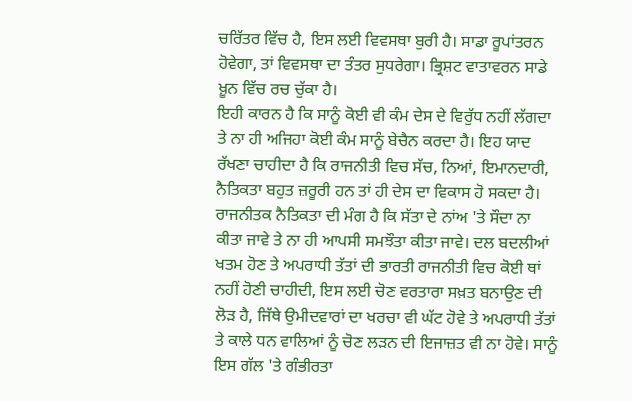ਚਰਿੱਤਰ ਵਿੱਚ ਹੈ, ਇਸ ਲਈ ਵਿਵਸਥਾ ਬੁਰੀ ਹੈ। ਸਾਡਾ ਰੂਪਾਂਤਰਨ ਹੋਵੇਗਾ, ਤਾਂ ਵਿਵਸਥਾ ਦਾ ਤੰਤਰ ਸੁਧਰੇਗਾ। ਭ੍ਰਿਸ਼ਟ ਵਾਤਾਵਰਨ ਸਾਡੇ ਖ਼ੂਨ ਵਿੱਚ ਰਚ ਚੁੱਕਾ ਹੈ।
ਇਹੀ ਕਾਰਨ ਹੈ ਕਿ ਸਾਨੂੰ ਕੋਈ ਵੀ ਕੰਮ ਦੇਸ ਦੇ ਵਿਰੁੱਧ ਨਹੀਂ ਲੱਗਦਾ ਤੇ ਨਾ ਹੀ ਅਜਿਹਾ ਕੋਈ ਕੰਮ ਸਾਨੂੰ ਬੇਚੈਨ ਕਰਦਾ ਹੈ। ਇਹ ਯਾਦ ਰੱਖਣਾ ਚਾਹੀਦਾ ਹੈ ਕਿ ਰਾਜਨੀਤੀ ਵਿਚ ਸੱਚ, ਨਿਆਂ, ਇਮਾਨਦਾਰੀ, ਨੈਤਿਕਤਾ ਬਹੁਤ ਜ਼ਰੂਰੀ ਹਨ ਤਾਂ ਹੀ ਦੇਸ ਦਾ ਵਿਕਾਸ ਹੋ ਸਕਦਾ ਹੈ। ਰਾਜਨੀਤਕ ਨੈਤਿਕਤਾ ਦੀ ਮੰਗ ਹੈ ਕਿ ਸੱਤਾ ਦੇ ਨਾਂਅ 'ਤੇ ਸੌਦਾ ਨਾ ਕੀਤਾ ਜਾਵੇ ਤੇ ਨਾ ਹੀ ਆਪਸੀ ਸਮਝੌਤਾ ਕੀਤਾ ਜਾਵੇ। ਦਲ ਬਦਲੀਆਂ ਖਤਮ ਹੋਣ ਤੇ ਅਪਰਾਧੀ ਤੱਤਾਂ ਦੀ ਭਾਰਤੀ ਰਾਜਨੀਤੀ ਵਿਚ ਕੋਈ ਥਾਂ ਨਹੀਂ ਹੋਣੀ ਚਾਹੀਦੀ, ਇਸ ਲਈ ਚੋਣ ਵਰਤਾਰਾ ਸਖ਼ਤ ਬਨਾਉਣ ਦੀ ਲੋੜ ਹੈ, ਜਿੱਥੇ ਉਮੀਦਵਾਰਾਂ ਦਾ ਖਰਚਾ ਵੀ ਘੱਟ ਹੋਵੇ ਤੇ ਅਪਰਾਧੀ ਤੱਤਾਂ ਤੇ ਕਾਲੇ ਧਨ ਵਾਲਿਆਂ ਨੂੰ ਚੋਣ ਲੜਨ ਦੀ ਇਜਾਜ਼ਤ ਵੀ ਨਾ ਹੋਵੇ। ਸਾਨੂੰ ਇਸ ਗੱਲ 'ਤੇ ਗੰਭੀਰਤਾ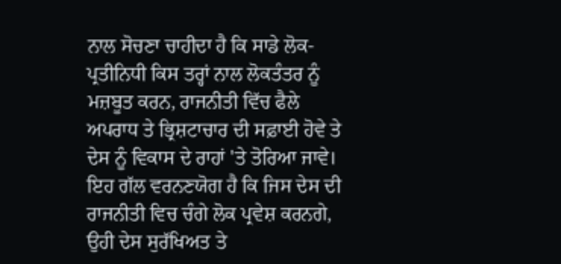ਨਾਲ ਸੋਚਣਾ ਚਾਹੀਦਾ ਹੈ ਕਿ ਸਾਡੇ ਲੋਕ-ਪ੍ਰਤੀਨਿਧੀ ਕਿਸ ਤਰ੍ਹਾਂ ਨਾਲ ਲੋਕਤੰਤਰ ਨੂੰ ਮਜ਼ਬੂਤ ਕਰਨ, ਰਾਜਨੀਤੀ ਵਿੱਚ ਫੈਲੇ ਅਪਰਾਧ ਤੇ ਭ੍ਰਿਸ਼ਟਾਚਾਰ ਦੀ ਸਫ਼ਾਈ ਹੋਵੇ ਤੇ ਦੇਸ ਨੂੰ ਵਿਕਾਸ ਦੇ ਰਾਹਾਂ 'ਤੇ ਤੋਰਿਆ ਜਾਵੇ। ਇਹ ਗੱਲ ਵਰਨਣਯੋਗ ਹੈ ਕਿ ਜਿਸ ਦੇਸ ਦੀ ਰਾਜਨੀਤੀ ਵਿਚ ਚੰਗੇ ਲੋਕ ਪ੍ਰਵੇਸ਼ ਕਰਨਗੇ, ਉਹੀ ਦੇਸ ਸੁਰੱਖਿਅਤ ਤੇ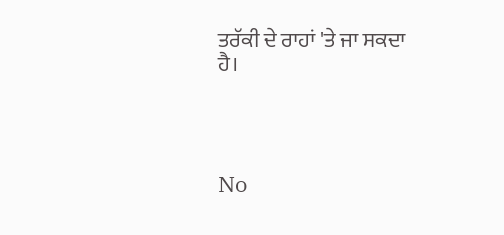ਤਰੱਕੀ ਦੇ ਰਾਹਾਂ 'ਤੇ ਜਾ ਸਕਦਾ ਹੈ।




No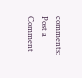comments:
Post a Comment